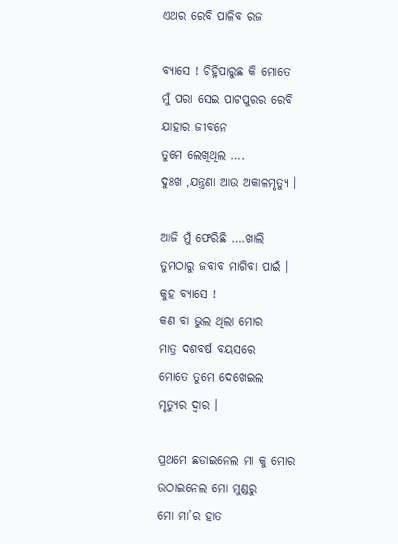ଏଥର ରେବି ପାଳିବ ରଜ

ବ୍ୟାସେ ! ଚିହ୍ନିପାରୁଛ କି ମୋତେ
ମୁଁ ପରା ସେଇ ପାଟପୁରର ରେବି
ଯାହାର ଜୀବନେ
ତୁମେ ଲେଖିଥିଲ ….
ଦୁଃଖ ,ଯନ୍ତ୍ରଣା ଆଉ ଅକାଳମୃତ୍ୟୁ ।

ଆଜି ମୁଁ ଫେରିଛି ….ଖାଲି
ତୁମଠାରୁ ଜବାବ ମାଗିବା ପାଇଁ ।
କୁହ ବ୍ୟାସେ !
କଣ ବା ଭୁଲ ଥିଲା ମୋର
ମାତ୍ର ଦଶବର୍ଷ ବୟସରେ
ମୋତେ ତୁମେ ଦେଖେଇଲ
ମୃତ୍ୟୁର ଦ୍ବାର ।

ପ୍ରଥମେ ଛଡାଇନେଲ ମା କୁ ମୋର
ଉଠାଇନେଲ ମୋ ମୁଣ୍ଡରୁ
ମୋ ମା’ର ହାତ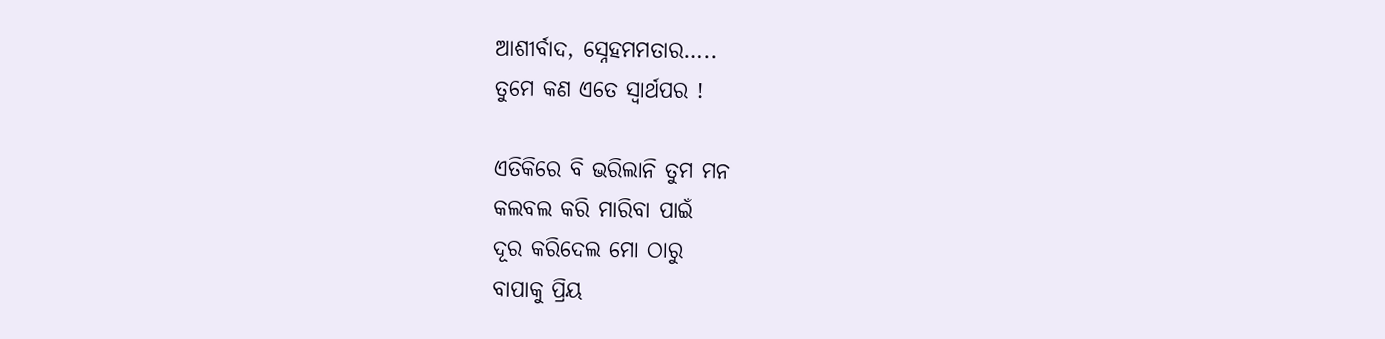ଆଶୀର୍ବାଦ, ସ୍ନେହମମତାର…..
ତୁମେ କଣ ଏତେ ସ୍ୱାର୍ଥପର !

ଏତିକିରେ ବି ଭରିଲାନି ତୁମ ମନ
କଲବଲ କରି ମାରିବା ପାଇଁ
ଦୂର କରିଦେଲ ମୋ ଠାରୁ
ବାପାକୁ ପ୍ରିୟ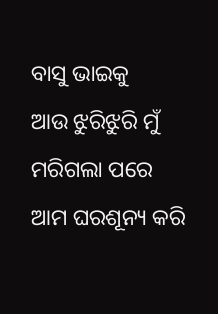ବାସୁ ଭାଇକୁ
ଆଉ ଝୁରିଝୁରି ମୁଁ ମରିଗଲା ପରେ
ଆମ ଘରଶୂନ୍ୟ କରି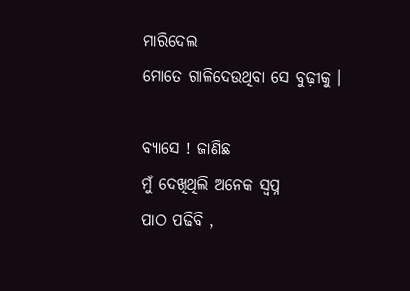ମାରିଦେଲ
ମୋତେ ଗାଳିଦେଉଥିବା ସେ ବୁଢ଼ୀକୁ ।

ବ୍ୟାସେ ! ଜାଣିଛ
ମୁଁ ଦେଖିଥିଲି ଅନେକ ସ୍ବପ୍ନ
ପାଠ ପଢିବି ,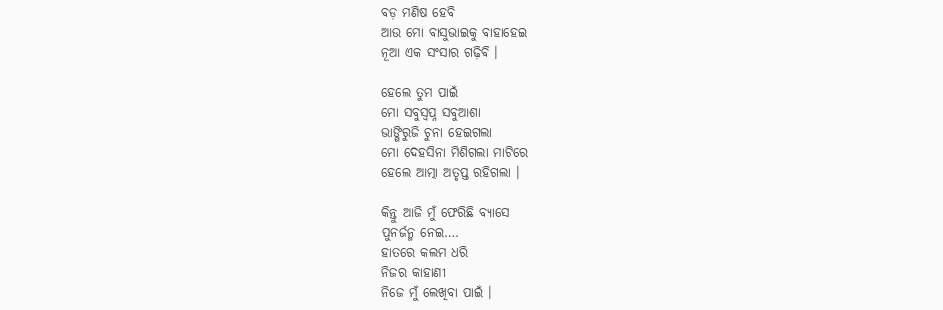ବଡ଼ ମଣିଷ ହେବି
ଆଉ ମୋ ବାସୁଭାଇକୁ ବାହାହେଇ
ନୂଆ ଏକ ସଂସାର ଗଢ଼ିବି ।

ହେଲେ ତୁମ ପାଇଁ
ମୋ ସବୁସ୍ବପ୍ନ ସବୁଆଶା
ଭାଙ୍ଗିରୁଜି ଚୁନା ହେଇଗଲା
ମୋ ଦେହସିନା ମିଶିଗଲା ମାଟିରେ
ହେଲେ ଆତ୍ମା ଅତୃପ୍ତ ରହିଗଲା ।

କିନ୍ତୁ ଆଜି ମୁଁ ଫେରିଛି ବ୍ୟାସେ
ପୁନର୍ଜନ୍ମ ନେଇ….
ହାତରେ କଲମ ଧରି
ନିଜର କାହାଣୀ
ନିଜେ ମୁଁ ଲେଖିବା ପାଇଁ ।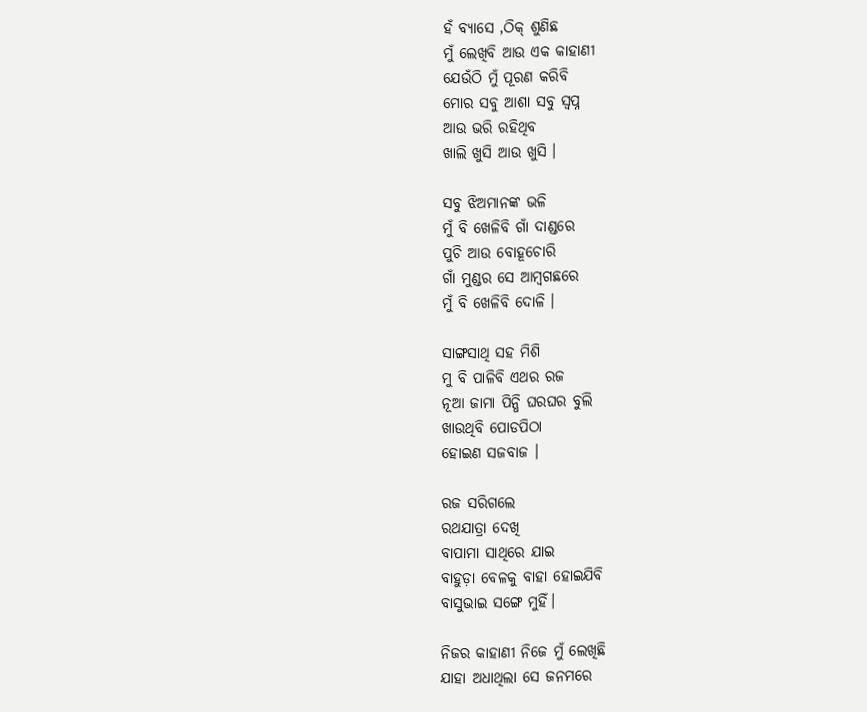ହଁ ବ୍ୟାସେ ,ଠିକ୍ ଶୁଣିଛ
ମୁଁ ଲେଖିବି ଆଉ ଏକ କାହାଣୀ
ଯେଉଁଠି ମୁଁ ପୂରଣ କରିବି
ମୋର ସବୁ ଆଶା ସବୁ ସ୍ବପ୍ନ
ଆଉ ଭରି ରହିଥିବ
ଖାଲି ଖୁସି ଆଉ ଖୁସି ।

ସବୁ ଝିଅମାନଙ୍କ ଭଳି
ମୁଁ ବି ଖେଳିବି ଗାଁ ଦାଣ୍ଡରେ
ପୁଚି ଆଉ ବୋହୂଚୋରି
ଗାଁ ମୁଣ୍ଡର ସେ ଆମ୍ବଗଛରେ
ମୁଁ ବି ଖେଳିବି ଦୋଳି ।

ସାଙ୍ଗସାଥି ସହ ମିଶି
ମୁ ବି ପାଳିବି ଏଥର ରଜ
ନୂଆ ଜାମା ପିନ୍ଧି ଘରଘର ବୁଲି
ଖାଉଥିବି ପୋଡପିଠା
ହୋଇଣ ସଜବାଜ ।

ରଜ ସରିଗଲେ
ରଥଯାତ୍ରା ଦେଖି
ବାପାମା ସାଥିରେ ଯାଇ
ବାହୁଡ଼ା ବେଳକୁ ବାହା ହୋଇଯିବି
ବାସୁଭାଇ ସଙ୍ଗେ ମୁହିଁ।

ନିଜର କାହାଣୀ ନିଜେ ମୁଁ ଲେଖିଛି
ଯାହା ଅଧାଥିଲା ସେ ଜନମରେ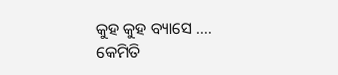କୁହ କୁହ ବ୍ୟାସେ ….
କେମିତି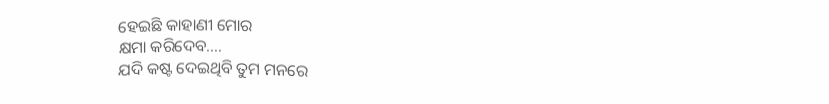ହେଇଛି କାହାଣୀ ମୋର
କ୍ଷମା କରିଦେବ….
ଯଦି କଷ୍ଟ ଦେଇଥିବି ତୁମ ମନରେ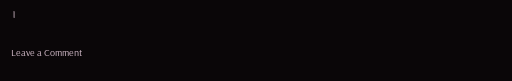।

Leave a Comment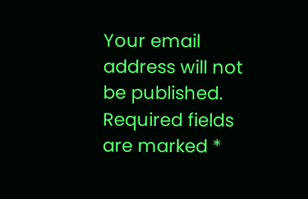Your email address will not be published. Required fields are marked *